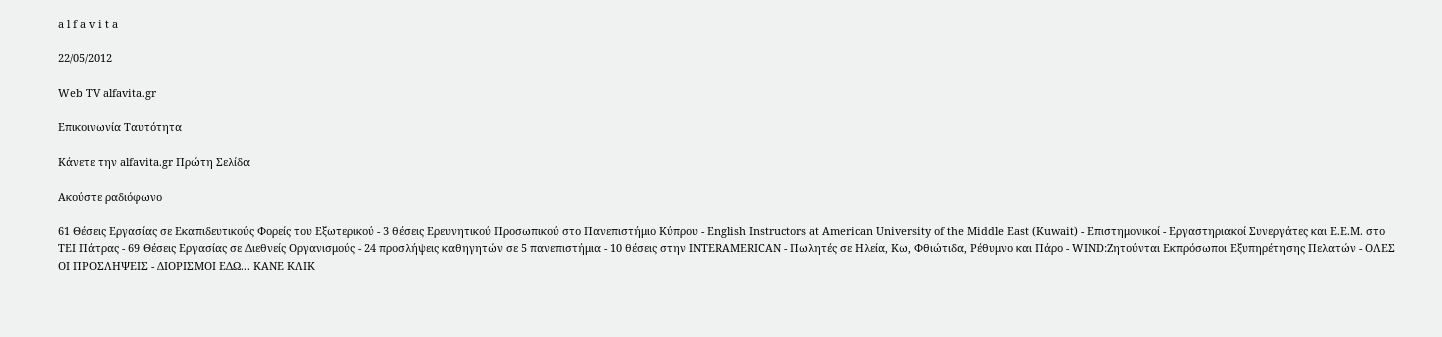a l f a v i t a

22/05/2012

Web TV alfavita.gr

Επικοινωνία Ταυτότητα

Κάνετε την alfavita.gr Πρώτη Σελίδα

Ακούστε ραδιόφωνο

61 Θέσεις Εργασίας σε Εκαπιδευτικούς Φορείς του Εξωτερικού - 3 θέσεις Ερευνητικού Προσωπικού στο Πανεπιστήμιο Κύπρου - English Instructors at American University of the Middle East (Kuwait) - Επιστημονικοί - Εργαστηριακοί Συνεργάτες και Ε.Ε.Μ. στο ΤΕΙ Πάτρας - 69 Θέσεις Εργασίας σε Διεθνείς Οργανισμούς - 24 προσλήψεις καθηγητών σε 5 πανεπιστήμια - 10 θέσεις στην INTERAMERICAN - Πωλητές σε Ηλεία, Κω, Φθιώτιδα, Ρέθυμνο και Πάρο - WIND:Ζητούνται Εκπρόσωποι Εξυπηρέτησης Πελατών - ΟΛΕΣ ΟΙ ΠΡΟΣΛΗΨΕΙΣ - ΔΙΟΡΙΣΜΟΙ ΕΔΩ... ΚΑΝΕ ΚΛΙΚ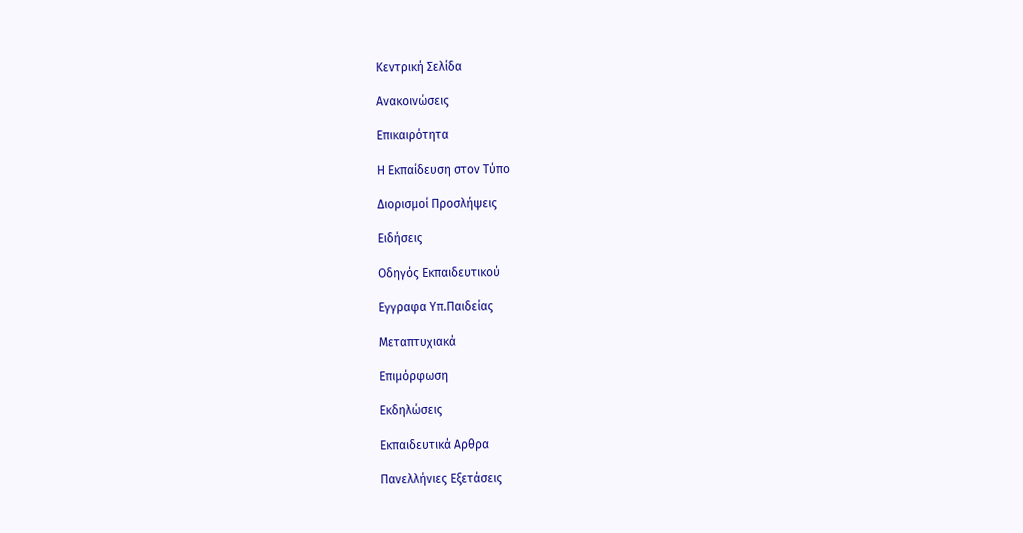Κεντρική Σελίδα

Ανακοινώσεις

Επικαιρότητα

Η Εκπαίδευση στον Τύπο

Διορισμοί Προσλήψεις

Ειδήσεις

Οδηγός Εκπαιδευτικού

Εγγραφα Υπ.Παιδείας

Μεταπτυχιακά

Επιμόρφωση

Εκδηλώσεις

Εκπαιδευτικά Αρθρα

Πανελλήνιες Εξετάσεις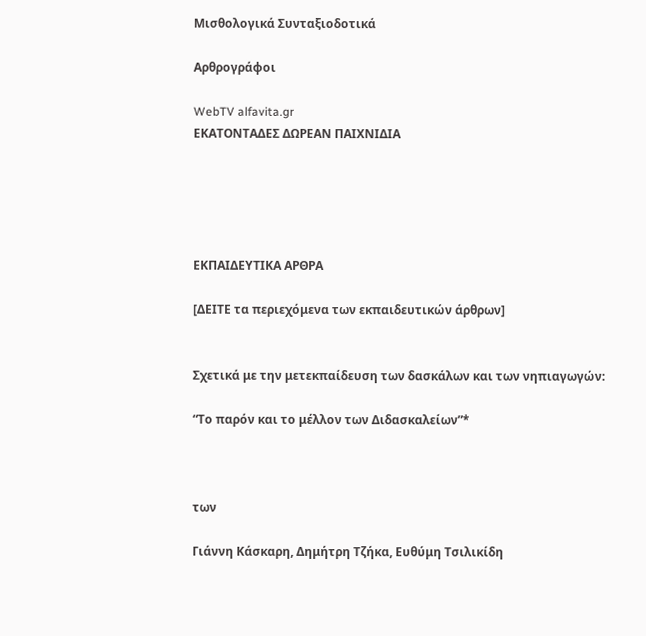Μισθολογικά Συνταξιοδοτικά

Αρθρογράφοι

WebTV alfavita.gr
ΕΚΑΤΟΝΤΑΔΕΣ ΔΩΡΕΑΝ ΠΑΙΧΝΙΔΙΑ





ΕΚΠΑΙΔΕΥΤΙΚΑ ΑΡΘΡΑ

[ΔΕΙΤΕ τα περιεχόμενα των εκπαιδευτικών άρθρων]


Σχετικά με την μετεκπαίδευση των δασκάλων και των νηπιαγωγών:

“Το παρόν και το μέλλον των Διδασκαλείων”*



των

Γιάννη Κάσκαρη, Δημήτρη Τζήκα, Ευθύμη Τσιλικίδη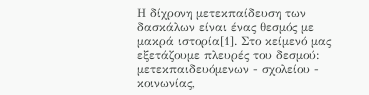Η δίχρονη μετεκπαίδευση των δασκάλων είναι ένας θεσμός με μακρά ιστορία[1]. Στο κείμενό μας εξετάζουμε πλευρές του δεσμού: μετεκπαιδευόμενων - σχολείου - κοινωνίας,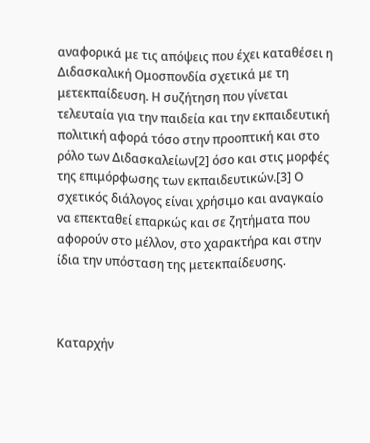αναφορικά με τις απόψεις που έχει καταθέσει η Διδασκαλική Ομοσπονδία σχετικά με τη μετεκπαίδευση. Η συζήτηση που γίνεται τελευταία για την παιδεία και την εκπαιδευτική πολιτική αφορά τόσο στην προοπτική και στο ρόλο των Διδασκαλείων[2] όσο και στις μορφές της επιμόρφωσης των εκπαιδευτικών.[3] Ο σχετικός διάλογος είναι χρήσιμο και αναγκαίο να επεκταθεί επαρκώς και σε ζητήματα που αφορούν στο μέλλον, στο χαρακτήρα και στην ίδια την υπόσταση της μετεκπαίδευσης.



Καταρχήν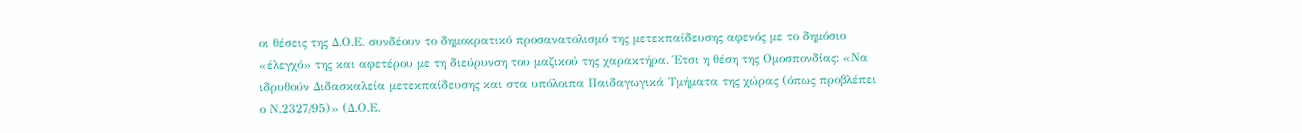οι θέσεις της Δ.Ο.Ε. συνδέουν το δημοκρατικό προσανατολισμό της μετεκπαίδευσης αφενός με το δημόσιο «έλεγχό» της και αφετέρου με τη διεύρυνση του μαζικού της χαρακτήρα. Έτσι η θέση της Ομοσπονδίας: «Να ιδρυθούν Διδασκαλεία μετεκπαίδευσης και στα υπόλοιπα Παιδαγωγικά Τμήματα της χώρας (όπως προβλέπει ο Ν.2327/95)» (Δ.Ο.Ε.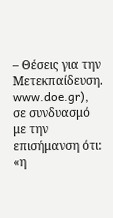– Θέσεις για την Μετεκπαίδευση. www.doe.gr), σε συνδυασμό με την επισήμανση ότι: «η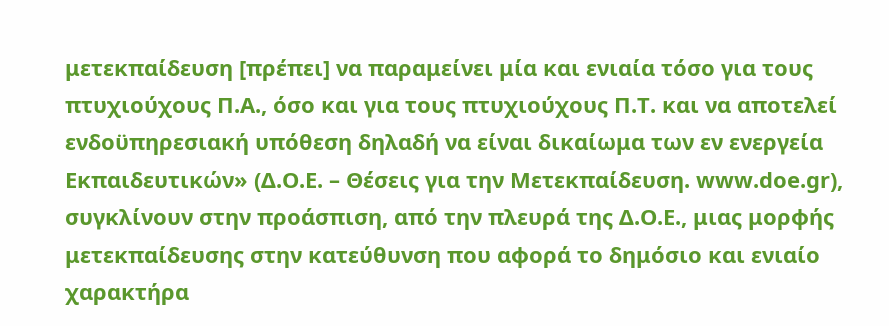μετεκπαίδευση [πρέπει] να παραμείνει μία και ενιαία τόσο για τους πτυχιούχους Π.Α., όσο και για τους πτυχιούχους Π.Τ. και να αποτελεί ενδοϋπηρεσιακή υπόθεση δηλαδή να είναι δικαίωμα των εν ενεργεία Εκπαιδευτικών» (Δ.Ο.Ε. – Θέσεις για την Μετεκπαίδευση. www.doe.gr), συγκλίνουν στην προάσπιση, από την πλευρά της Δ.Ο.Ε., μιας μορφής μετεκπαίδευσης στην κατεύθυνση που αφορά το δημόσιο και ενιαίο χαρακτήρα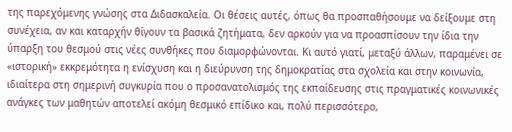της παρεχόμενης γνώσης στα Διδασκαλεία. Οι θέσεις αυτές, όπως θα προσπαθήσουμε να δείξουμε στη συνέχεια, αν και καταρχήν θίγουν τα βασικά ζητήματα, δεν αρκούν για να προασπίσουν την ίδια την ύπαρξη του θεσμού στις νέες συνθήκες που διαμορφώνονται. Κι αυτό γιατί, μεταξύ άλλων, παραμένει σε «ιστορική» εκκρεμότητα η ενίσχυση και η διεύρυνση της δημοκρατίας στα σχολεία και στην κοινωνία, ιδιαίτερα στη σημερινή συγκυρία που ο προσανατολισμός της εκπαίδευσης στις πραγματικές κοινωνικές ανάγκες των μαθητών αποτελεί ακόμη θεσμικό επίδικο και, πολύ περισσότερο,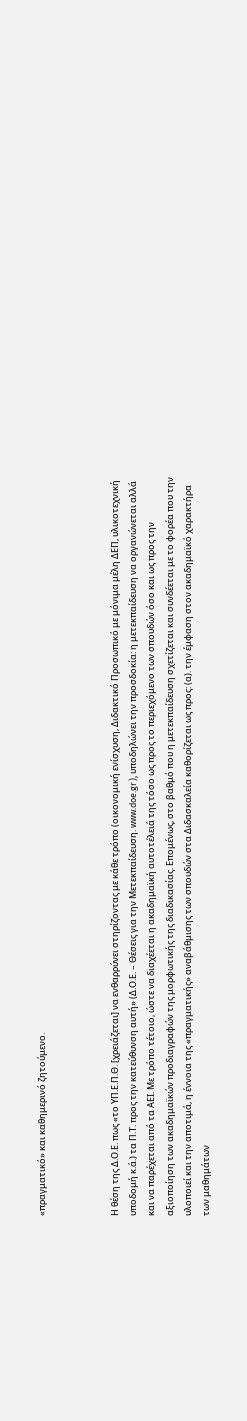«πραγματικό» και καθημερινό ζητούμενο.



Η θέση της Δ.Ο.Ε. πως «το ΥΠ.Ε.Π.Θ. [χρειάζεται] να ενθαρρύνει στηρίζοντας με κάθε τρόπο (οικονομική ενίσχυση, Διδακτικό Προσωπικό με μόνιμα μέλη ΔΕΠ, υλικοτεχνική υποδομή κ.ά.) τα Π.Τ. προς την κατεύθυνση αυτή» (Δ.Ο.Ε. – Θέσεις για την Μετεκπαίδευση. www.doe.gr ), υποδηλώνει την προσδοκία: η μετεκπαίδευση να οργανώνεται αλλά και να παρέχεται από τα ΑΕΙ. Με τρόπο τέτοιο, ώστε να διαχέεται η ακαδημαϊκή αυτοτέλειά της τόσο ως προς το περιεχόμενο των σπουδών όσο και ως προς την αξιοποίηση των ακαδημαϊκών προδιαγραφών της μορφωτικής της διαδικασίας. Επομένως, στο βαθμό που η μετεκπαίδευση σχετίζεται και συνδέεται με το φορέα που την υλοποιεί και την αποτιμά, η έννοια της «πραγματικής» αναβάθμισης των σπουδών στα Διδασκαλεία καθορίζεται ως προς: (α). την έμφαση στον ακαδημαϊκό χαρακτήρα των μαθημάτων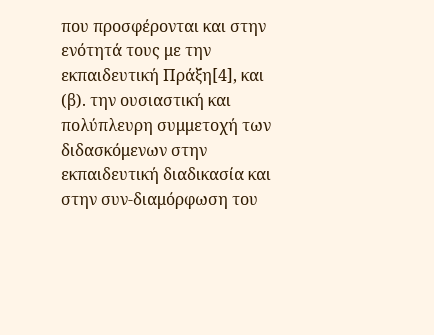που προσφέρονται και στην ενότητά τους με την εκπαιδευτική Πράξη[4], και (β). την ουσιαστική και πολύπλευρη συμμετοχή των διδασκόμενων στην εκπαιδευτική διαδικασία και στην συν-διαμόρφωση του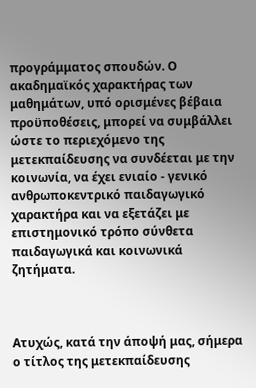προγράμματος σπουδών. Ο ακαδημαϊκός χαρακτήρας των μαθημάτων, υπό ορισμένες βέβαια προϋποθέσεις, μπορεί να συμβάλλει ώστε το περιεχόμενο της μετεκπαίδευσης να συνδέεται με την κοινωνία, να έχει ενιαίο - γενικό ανθρωποκεντρικό παιδαγωγικό χαρακτήρα και να εξετάζει με επιστημονικό τρόπο σύνθετα παιδαγωγικά και κοινωνικά ζητήματα.



Ατυχώς, κατά την άποψή μας, σήμερα ο τίτλος της μετεκπαίδευσης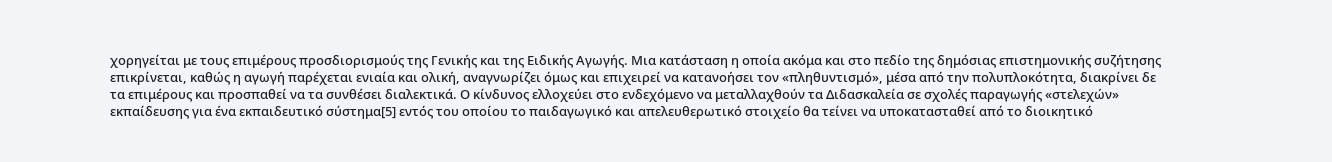χορηγείται με τους επιμέρους προσδιορισμούς της Γενικής και της Ειδικής Αγωγής. Μια κατάσταση η οποία ακόμα και στο πεδίο της δημόσιας επιστημονικής συζήτησης επικρίνεται, καθώς η αγωγή παρέχεται ενιαία και ολική, αναγνωρίζει όμως και επιχειρεί να κατανοήσει τον «πληθυντισμό», μέσα από την πολυπλοκότητα, διακρίνει δε τα επιμέρους και προσπαθεί να τα συνθέσει διαλεκτικά. Ο κίνδυνος ελλοχεύει στο ενδεχόμενο να μεταλλαχθούν τα Διδασκαλεία σε σχολές παραγωγής «στελεχών» εκπαίδευσης για ένα εκπαιδευτικό σύστημα[5] εντός του οποίου το παιδαγωγικό και απελευθερωτικό στοιχείο θα τείνει να υποκατασταθεί από το διοικητικό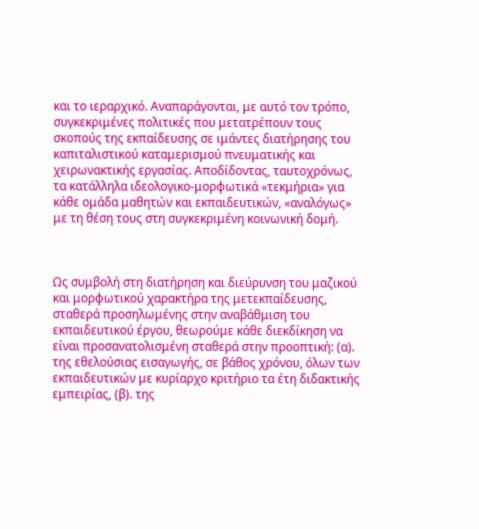και το ιεραρχικό. Αναπαράγονται, με αυτό τον τρόπο, συγκεκριμένες πολιτικές που μετατρέπουν τους σκοπούς της εκπαίδευσης σε ιμάντες διατήρησης του καπιταλιστικού καταμερισμού πνευματικής και χειρωνακτικής εργασίας. Αποδίδοντας, ταυτοχρόνως, τα κατάλληλα ιδεολογικο-μορφωτικά «τεκμήρια» για κάθε ομάδα μαθητών και εκπαιδευτικών, «αναλόγως» με τη θέση τους στη συγκεκριμένη κοινωνική δομή.



Ως συμβολή στη διατήρηση και διεύρυνση του μαζικού και μορφωτικού χαρακτήρα της μετεκπαίδευσης, σταθερά προσηλωμένης στην αναβάθμιση του εκπαιδευτικού έργου, θεωρούμε κάθε διεκδίκηση να είναι προσανατολισμένη σταθερά στην προοπτική: (α). της εθελούσιας εισαγωγής, σε βάθος χρόνου, όλων των εκπαιδευτικών με κυρίαρχο κριτήριο τα έτη διδακτικής εμπειρίας, (β). της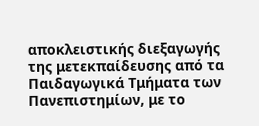αποκλειστικής διεξαγωγής της μετεκπαίδευσης από τα Παιδαγωγικά Τμήματα των Πανεπιστημίων, με το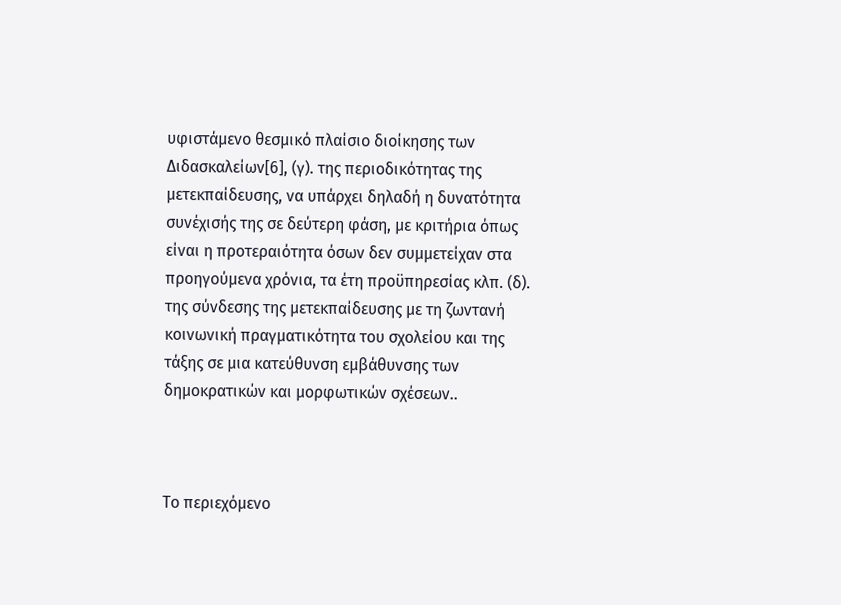υφιστάμενο θεσμικό πλαίσιο διοίκησης των Διδασκαλείων[6], (γ). της περιοδικότητας της μετεκπαίδευσης, να υπάρχει δηλαδή η δυνατότητα συνέχισής της σε δεύτερη φάση, με κριτήρια όπως είναι η προτεραιότητα όσων δεν συμμετείχαν στα προηγούμενα χρόνια, τα έτη προϋπηρεσίας κλπ. (δ). της σύνδεσης της μετεκπαίδευσης με τη ζωντανή κοινωνική πραγματικότητα του σχολείου και της τάξης σε μια κατεύθυνση εμβάθυνσης των δημοκρατικών και μορφωτικών σχέσεων..



Το περιεχόμενο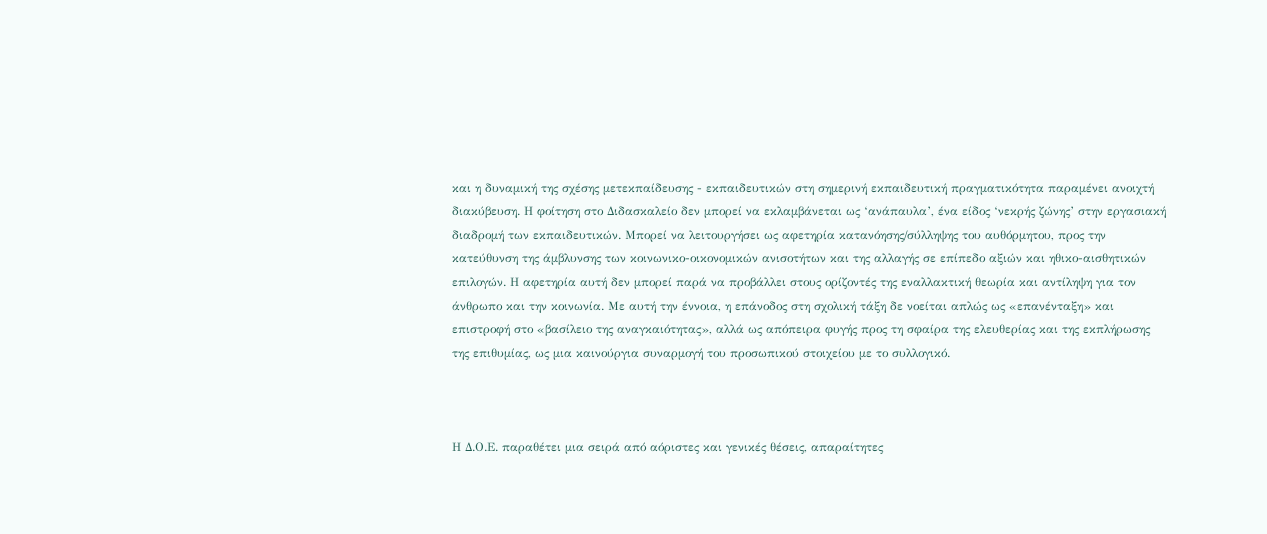και η δυναμική της σχέσης μετεκπαίδευσης - εκπαιδευτικών στη σημερινή εκπαιδευτική πραγματικότητα παραμένει ανοιχτή διακύβευση. Η φοίτηση στο Διδασκαλείο δεν μπορεί να εκλαμβάνεται ως ‘ανάπαυλα’, ένα είδος ‘νεκρής ζώνης’ στην εργασιακή διαδρομή των εκπαιδευτικών. Μπορεί να λειτουργήσει ως αφετηρία κατανόησης/σύλληψης του αυθόρμητου, προς την κατεύθυνση της άμβλυνσης των κοινωνικο-οικονομικών ανισοτήτων και της αλλαγής σε επίπεδο αξιών και ηθικο-αισθητικών επιλογών. Η αφετηρία αυτή δεν μπορεί παρά να προβάλλει στους ορίζοντές της εναλλακτική θεωρία και αντίληψη για τον άνθρωπο και την κοινωνία. Με αυτή την έννοια, η επάνοδος στη σχολική τάξη δε νοείται απλώς ως «επανένταξη» και επιστροφή στο «βασίλειο της αναγκαιότητας», αλλά ως απόπειρα φυγής προς τη σφαίρα της ελευθερίας και της εκπλήρωσης της επιθυμίας, ως μια καινούργια συναρμογή του προσωπικού στοιχείου με το συλλογικό.



Η Δ.Ο.Ε. παραθέτει μια σειρά από αόριστες και γενικές θέσεις, απαραίτητες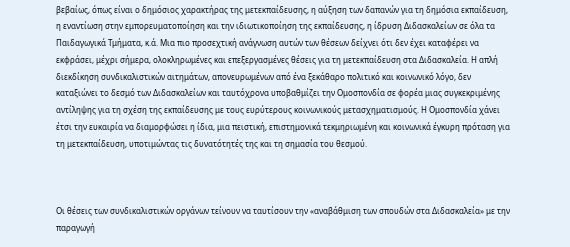βεβαίως, όπως είναι ο δημόσιος χαρακτήρας της μετεκπαίδευσης, η αύξηση των δαπανών για τη δημόσια εκπαίδευση, η εναντίωση στην εμπορευματοποίηση και την ιδιωτικοποίηση της εκπαίδευσης, η ίδρυση Διδασκαλείων σε όλα τα Παιδαγωγικά Τμήματα, κ.ά. Μια πιο προσεχτική ανάγνωση αυτών των θέσεων δείχνει ότι δεν έχει καταφέρει να εκφράσει, μέχρι σήμερα, ολοκληρωμένες και επεξεργασμένες θέσεις για τη μετεκπαίδευση στα Διδασκαλεία. Η απλή διεκδίκηση συνδικαλιστικών αιτημάτων, απονευρωμένων από ένα ξεκάθαρο πολιτικό και κοινωνικό λόγο, δεν καταξιώνει το δεσμό των Διδασκαλείων και ταυτόχρονα υποβαθμίζει την Ομοσπονδία σε φορέα μιας συγκεκριμένης αντίληψης για τη σχέση της εκπαίδευσης με τους ευρύτερους κοινωνικούς μετασχηματισμούς. Η Ομοσπονδία χάνει έτσι την ευκαιρία να διαμορφώσει η ίδια, μια πειστική, επιστημονικά τεκμηριωμένη και κοινωνικά έγκυρη πρόταση για τη μετεκπαίδευση, υποτιμώντας τις δυνατότητές της και τη σημασία του θεσμού.



Οι θέσεις των συνδικαλιστικών οργάνων τείνουν να ταυτίσουν την «αναβάθμιση των σπουδών στα Διδασκαλεία» με την παραγωγή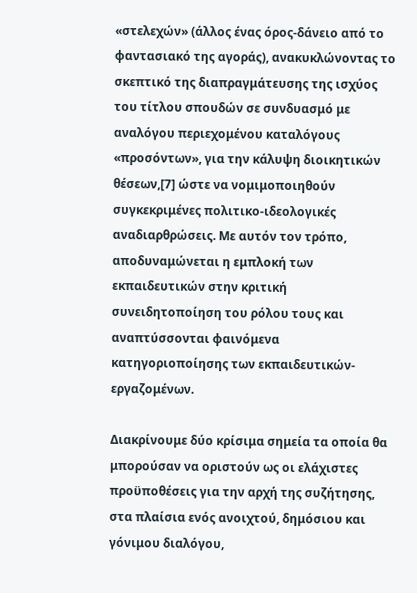«στελεχών» (άλλος ένας όρος-δάνειο από το φαντασιακό της αγοράς), ανακυκλώνοντας το σκεπτικό της διαπραγμάτευσης της ισχύος του τίτλου σπουδών σε συνδυασμό με αναλόγου περιεχομένου καταλόγους «προσόντων», για την κάλυψη διοικητικών θέσεων,[7] ώστε να νομιμοποιηθούν συγκεκριμένες πολιτικο-ιδεολογικές αναδιαρθρώσεις. Με αυτόν τον τρόπο, αποδυναμώνεται η εμπλοκή των εκπαιδευτικών στην κριτική συνειδητοποίηση του ρόλου τους και αναπτύσσονται φαινόμενα κατηγοριοποίησης των εκπαιδευτικών-εργαζομένων.

Διακρίνουμε δύο κρίσιμα σημεία τα οποία θα μπορούσαν να οριστούν ως οι ελάχιστες προϋποθέσεις για την αρχή της συζήτησης, στα πλαίσια ενός ανοιχτού, δημόσιου και γόνιμου διαλόγου,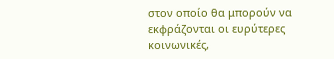στον οποίο θα μπορούν να εκφράζονται οι ευρύτερες κοινωνικές,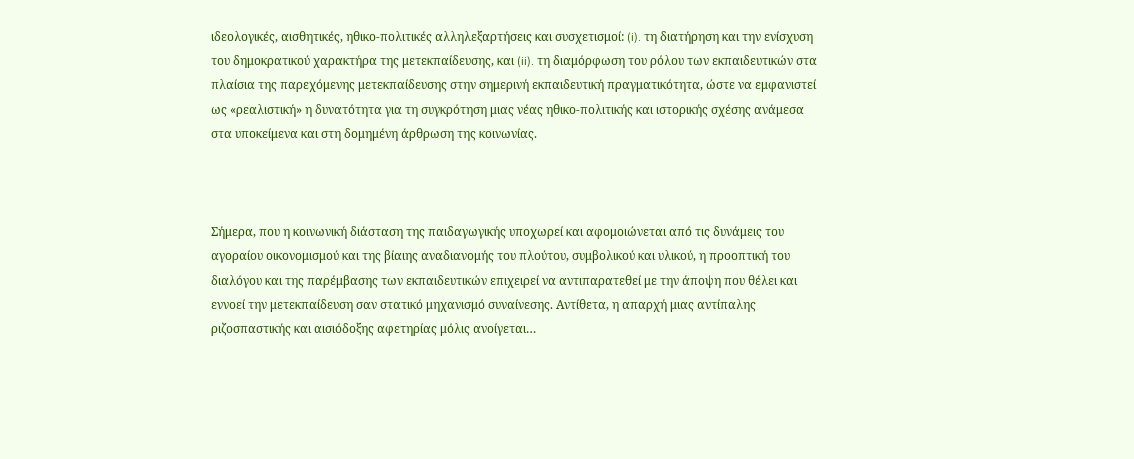ιδεολογικές, αισθητικές, ηθικο-πολιτικές αλληλεξαρτήσεις και συσχετισμοί: (i). τη διατήρηση και την ενίσχυση του δημοκρατικού χαρακτήρα της μετεκπαίδευσης, και (ii). τη διαμόρφωση του ρόλου των εκπαιδευτικών στα πλαίσια της παρεχόμενης μετεκπαίδευσης στην σημερινή εκπαιδευτική πραγματικότητα, ώστε να εμφανιστεί ως «ρεαλιστική» η δυνατότητα για τη συγκρότηση μιας νέας ηθικο-πολιτικής και ιστορικής σχέσης ανάμεσα στα υποκείμενα και στη δομημένη άρθρωση της κοινωνίας.



Σήμερα, που η κοινωνική διάσταση της παιδαγωγικής υποχωρεί και αφομοιώνεται από τις δυνάμεις του αγοραίου οικονομισμού και της βίαιης αναδιανομής του πλούτου, συμβολικού και υλικού, η προοπτική του διαλόγου και της παρέμβασης των εκπαιδευτικών επιχειρεί να αντιπαρατεθεί με την άποψη που θέλει και εννοεί την μετεκπαίδευση σαν στατικό μηχανισμό συναίνεσης. Αντίθετα, η απαρχή μιας αντίπαλης ριζοσπαστικής και αισιόδοξης αφετηρίας μόλις ανοίγεται…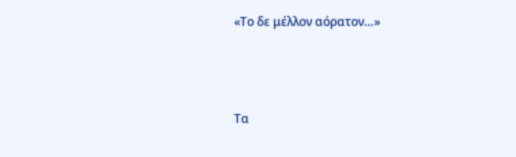«Το δε μέλλον αόρατον…»



Τα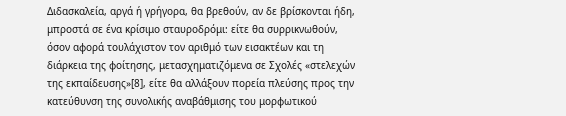Διδασκαλεία, αργά ή γρήγορα, θα βρεθούν, αν δε βρίσκονται ήδη, μπροστά σε ένα κρίσιμο σταυροδρόμι: είτε θα συρρικνωθούν, όσον αφορά τουλάχιστον τον αριθμό των εισακτέων και τη διάρκεια της φοίτησης, μετασχηματιζόμενα σε Σχολές «στελεχών της εκπαίδευσης»[8], είτε θα αλλάξουν πορεία πλεύσης προς την κατεύθυνση της συνολικής αναβάθμισης του μορφωτικού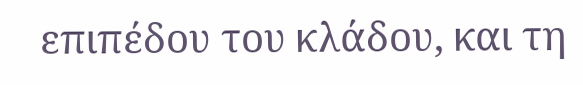επιπέδου του κλάδου, και τη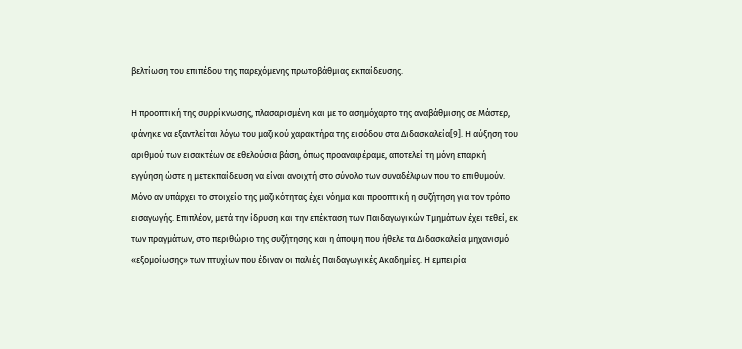βελτίωση του επιπέδου της παρεχόμενης πρωτοβάθμιας εκπαίδευσης.

Η προοπτική της συρρίκνωσης, πλασαρισμένη και με το ασημόχαρτο της αναβάθμισης σε Μάστερ, φάνηκε να εξαντλείται λόγω του μαζικού χαρακτήρα της εισόδου στα Διδασκαλεία[9]. Η αύξηση του αριθμού των εισακτέων σε εθελούσια βάση, όπως προαναφέραμε, αποτελεί τη μόνη επαρκή εγγύηση ώστε η μετεκπαίδευση να είναι ανοιχτή στο σύνολο των συναδέλφων που το επιθυμούν. Μόνο αν υπάρχει το στοιχείο της μαζικότητας έχει νόημα και προοπτική η συζήτηση για τον τρόπο εισαγωγής. Επιπλέον, μετά την ίδρυση και την επέκταση των Παιδαγωγικών Τμημάτων έχει τεθεί, εκ των πραγμάτων, στο περιθώριο της συζήτησης και η άποψη που ήθελε τα Διδασκαλεία μηχανισμό «εξομοίωσης» των πτυχίων που έδιναν οι παλιές Παιδαγωγικές Ακαδημίες. Η εμπειρία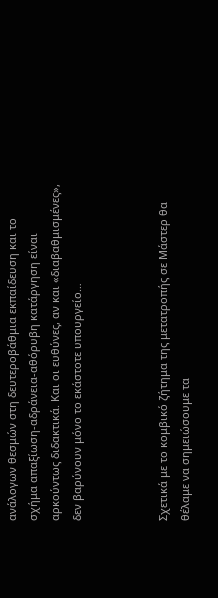ανάλογων θεσμών στη δευτεροβάθμια εκπαίδευση και το σχήμα απαξίωση-αδράνεια-αθόρυβη κατάργηση είναι αρκούντως διδακτικά. Και οι ευθύνες, αν και «διαβαθμισμένες», δεν βαρύνουν μόνο το εκάστοτε υπουργείο…



Σχετικά με το κομβικό ζήτημα της μετατροπής σε Μάστερ θα θέλαμε να σημειώσουμε τα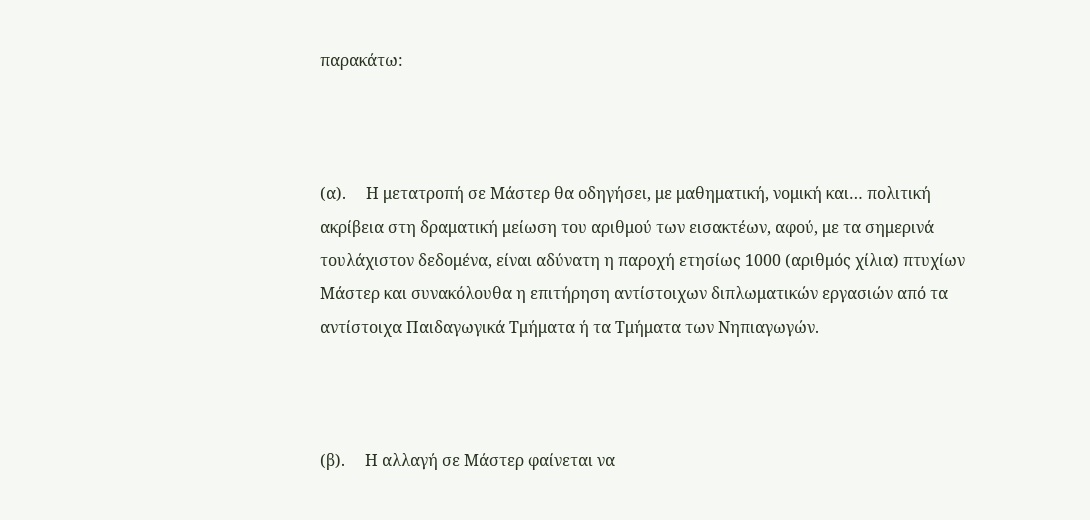παρακάτω:



(α).     Η μετατροπή σε Μάστερ θα οδηγήσει, με μαθηματική, νομική και… πολιτική ακρίβεια στη δραματική μείωση του αριθμού των εισακτέων, αφού, με τα σημερινά τουλάχιστον δεδομένα, είναι αδύνατη η παροχή ετησίως 1000 (αριθμός χίλια) πτυχίων Μάστερ και συνακόλουθα η επιτήρηση αντίστοιχων διπλωματικών εργασιών από τα αντίστοιχα Παιδαγωγικά Τμήματα ή τα Τμήματα των Νηπιαγωγών.



(β).     Η αλλαγή σε Μάστερ φαίνεται να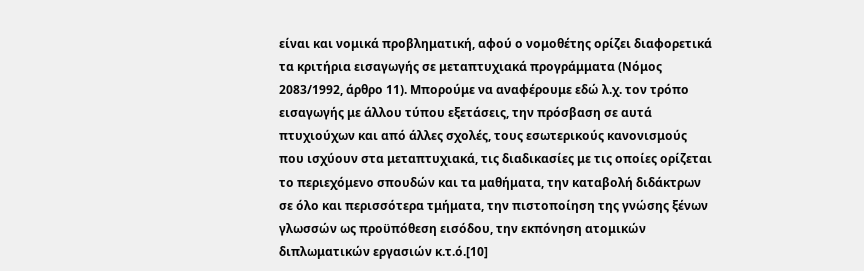είναι και νομικά προβληματική, αφού ο νομοθέτης ορίζει διαφορετικά τα κριτήρια εισαγωγής σε μεταπτυχιακά προγράμματα (Νόμος 2083/1992, άρθρο 11). Μπορούμε να αναφέρουμε εδώ λ.χ. τον τρόπο εισαγωγής με άλλου τύπου εξετάσεις, την πρόσβαση σε αυτά πτυχιούχων και από άλλες σχολές, τους εσωτερικούς κανονισμούς που ισχύουν στα μεταπτυχιακά, τις διαδικασίες με τις οποίες ορίζεται το περιεχόμενο σπουδών και τα μαθήματα, την καταβολή διδάκτρων σε όλο και περισσότερα τμήματα, την πιστοποίηση της γνώσης ξένων γλωσσών ως προϋπόθεση εισόδου, την εκπόνηση ατομικών διπλωματικών εργασιών κ.τ.ό.[10]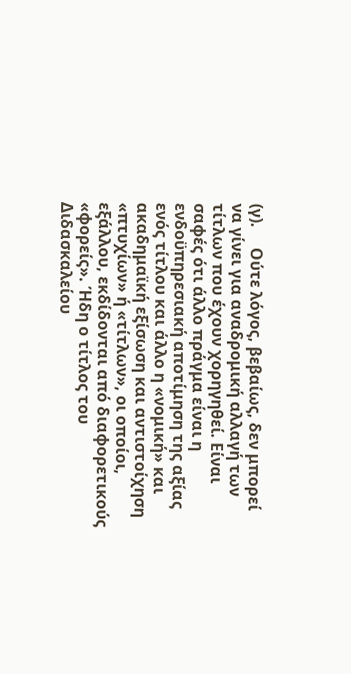(γ).     Ούτε λόγος, βεβαίως, δεν μπορεί να γίνει για αναδρομική αλλαγή των τίτλων που έχουν χορηγηθεί. Είναι σαφές ότι άλλο πράγμα είναι η ενδοϋπηρεσιακή αποτίμηση της αξίας ενός τίτλου και άλλο η «νομική» και ακαδημαϊκή εξίσωση και αντιστοίχηση «πτυχίων» ή «τίτλων», οι οποίοι, εξάλλου, εκδίδονται από διαφορετικούς «φορείς». Ήδη ο τίτλος του Διδασκαλείου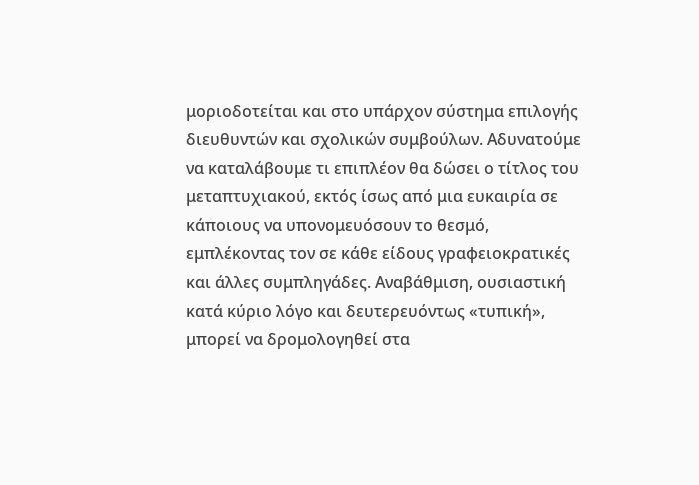μοριοδοτείται και στο υπάρχον σύστημα επιλογής διευθυντών και σχολικών συμβούλων. Αδυνατούμε να καταλάβουμε τι επιπλέον θα δώσει ο τίτλος του μεταπτυχιακού, εκτός ίσως από μια ευκαιρία σε κάποιους να υπονομευόσουν το θεσμό, εμπλέκοντας τον σε κάθε είδους γραφειοκρατικές και άλλες συμπληγάδες. Αναβάθμιση, ουσιαστική κατά κύριο λόγο και δευτερευόντως «τυπική», μπορεί να δρομολογηθεί στα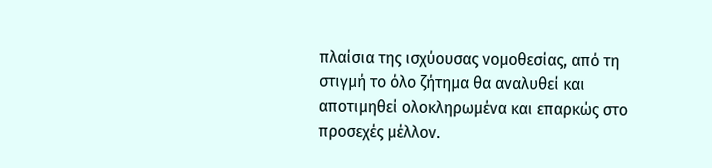πλαίσια της ισχύουσας νομοθεσίας, από τη στιγμή το όλο ζήτημα θα αναλυθεί και αποτιμηθεί ολοκληρωμένα και επαρκώς στο προσεχές μέλλον.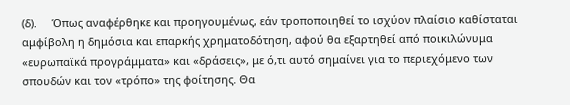(δ).     Όπως αναφέρθηκε και προηγουμένως, εάν τροποποιηθεί το ισχύον πλαίσιο καθίσταται αμφίβολη η δημόσια και επαρκής χρηματοδότηση, αφού θα εξαρτηθεί από ποικιλώνυμα «ευρωπαϊκά προγράμματα» και «δράσεις», με ό,τι αυτό σημαίνει για το περιεχόμενο των σπουδών και τον «τρόπο» της φοίτησης. Θα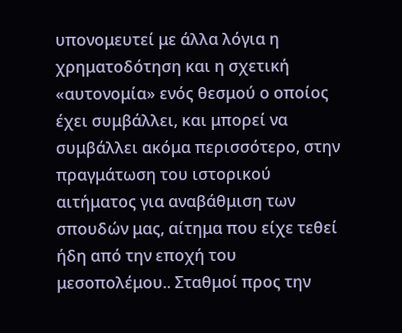υπονομευτεί με άλλα λόγια η χρηματοδότηση και η σχετική «αυτονομία» ενός θεσμού ο οποίος έχει συμβάλλει, και μπορεί να συμβάλλει ακόμα περισσότερο, στην πραγμάτωση του ιστορικού αιτήματος για αναβάθμιση των σπουδών μας, αίτημα που είχε τεθεί ήδη από την εποχή του μεσοπολέμου.. Σταθμοί προς την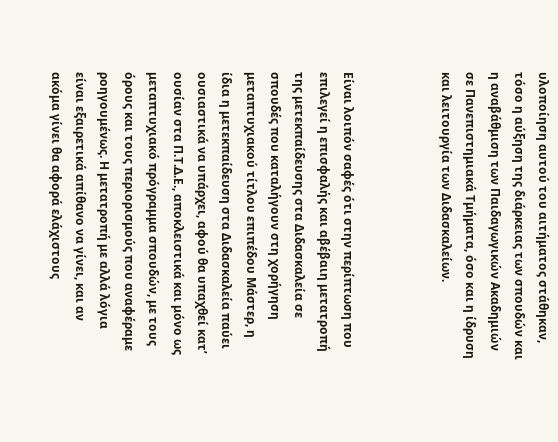υλοποίηση αυτού του αιτήματος στάθηκαν, τόσο η αύξηση της διάρκειας των σπουδών και η αναβάθμιση των Παιδαγωγικών Ακαδημιών σε Πανεπιστημιακά Τμήματα, όσο και η ίδρυση και λειτουργία των Διδασκαλείων.



Είναι λοιπόν σαφές ότι στην περίπτωση που επιλεγεί η επισφαλής και αβέβαιη μετατροπή της μετεκπαίδευσης στα Διδασκαλεία σε σπουδές που καταλήγουν στη χορήγηση μεταπτυχιακού τίτλου επιπέδου Μάστερ, η ίδια η μετεκπαίδευση στα Διδασκαλεία παύει ουσιαστικά να υπάρχει, αφού θα υπαχθεί κατ’ ουσίαν στα Π.Τ.Δ.Ε., αποκλειστικά και μόνο ως μεταπτυχιακό πρόγραμμα σπουδών, με τους όρους και τους περιορισμούς που αναφέραμε ροηγουμένως. Η μετατροπή με αλλά λόγια είναι εξαιρετικά απίθανο να γίνει, και αν ακόμα γίνει θα αφορά ελάχιστους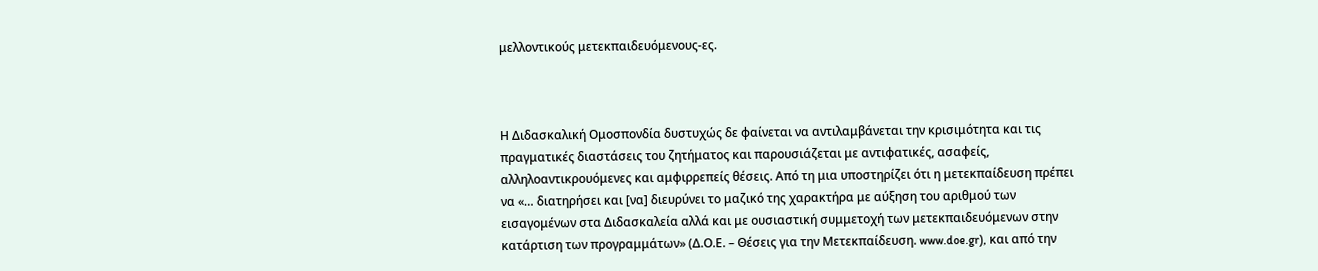μελλοντικούς μετεκπαιδευόμενους-ες.



Η Διδασκαλική Ομοσπονδία δυστυχώς δε φαίνεται να αντιλαμβάνεται την κρισιμότητα και τις πραγματικές διαστάσεις του ζητήματος και παρουσιάζεται με αντιφατικές, ασαφείς, αλληλοαντικρουόμενες και αμφιρρεπείς θέσεις. Από τη μια υποστηρίζει ότι η μετεκπαίδευση πρέπει να «… διατηρήσει και [να] διευρύνει το μαζικό της χαρακτήρα με αύξηση του αριθμού των εισαγομένων στα Διδασκαλεία αλλά και με ουσιαστική συμμετοχή των μετεκπαιδευόμενων στην κατάρτιση των προγραμμάτων» (Δ.Ο.Ε. – Θέσεις για την Μετεκπαίδευση. www.doe.gr), και από την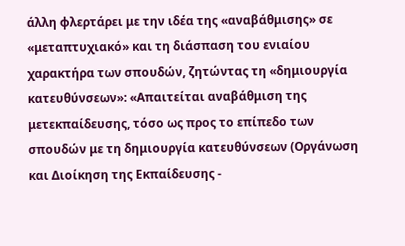άλλη φλερτάρει με την ιδέα της «αναβάθμισης» σε «μεταπτυχιακό» και τη διάσπαση του ενιαίου χαρακτήρα των σπουδών, ζητώντας τη «δημιουργία κατευθύνσεων»: «Απαιτείται αναβάθμιση της μετεκπαίδευσης, τόσο ως προς το επίπεδο των σπουδών με τη δημιουργία κατευθύνσεων (Οργάνωση και Διοίκηση της Εκπαίδευσης -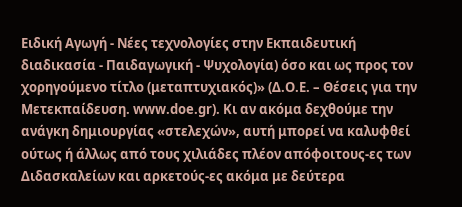Ειδική Αγωγή - Νέες τεχνολογίες στην Εκπαιδευτική διαδικασία - Παιδαγωγική - Ψυχολογία) όσο και ως προς τον χορηγούμενο τίτλο (μεταπτυχιακός)» (Δ.Ο.Ε. – Θέσεις για την Μετεκπαίδευση. www.doe.gr). Κι αν ακόμα δεχθούμε την ανάγκη δημιουργίας «στελεχών», αυτή μπορεί να καλυφθεί ούτως ή άλλως από τους χιλιάδες πλέον απόφοιτους-ες των Διδασκαλείων και αρκετούς-ες ακόμα με δεύτερα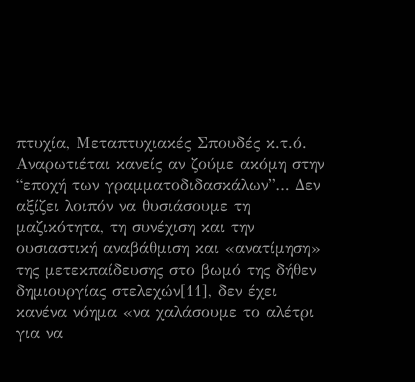πτυχία, Μεταπτυχιακές Σπουδές κ.τ.ό. Αναρωτιέται κανείς αν ζούμε ακόμη στην “εποχή των γραμματοδιδασκάλων”… Δεν αξίζει λοιπόν να θυσιάσουμε τη μαζικότητα, τη συνέχιση και την ουσιαστική αναβάθμιση και «ανατίμηση» της μετεκπαίδευσης στο βωμό της δήθεν δημιουργίας στελεχών[11], δεν έχει κανένα νόημα «να χαλάσουμε το αλέτρι για να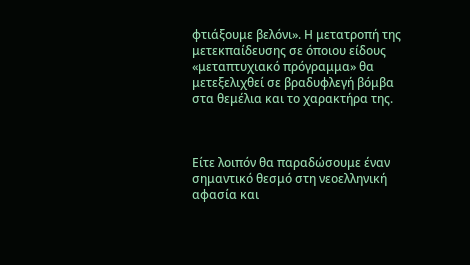φτιάξουμε βελόνι». Η μετατροπή της μετεκπαίδευσης σε όποιου είδους «μεταπτυχιακό πρόγραμμα» θα μετεξελιχθεί σε βραδυφλεγή βόμβα στα θεμέλια και το χαρακτήρα της.



Είτε λοιπόν θα παραδώσουμε έναν σημαντικό θεσμό στη νεοελληνική αφασία και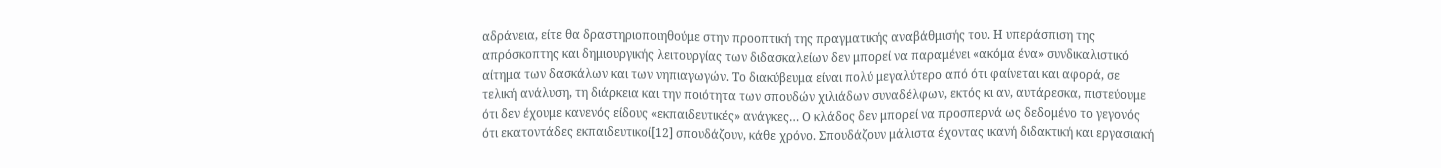αδράνεια, είτε θα δραστηριοποιηθούμε στην προοπτική της πραγματικής αναβάθμισής του. Η υπεράσπιση της απρόσκοπτης και δημιουργικής λειτουργίας των διδασκαλείων δεν μπορεί να παραμένει «ακόμα ένα» συνδικαλιστικό αίτημα των δασκάλων και των νηπιαγωγών. Το διακύβευμα είναι πολύ μεγαλύτερο από ότι φαίνεται και αφορά, σε τελική ανάλυση, τη διάρκεια και την ποιότητα των σπουδών χιλιάδων συναδέλφων, εκτός κι αν, αυτάρεσκα, πιστεύουμε ότι δεν έχουμε κανενός είδους «εκπαιδευτικές» ανάγκες… Ο κλάδος δεν μπορεί να προσπερνά ως δεδομένο το γεγονός ότι εκατοντάδες εκπαιδευτικοί[12] σπουδάζουν, κάθε χρόνο. Σπουδάζουν μάλιστα έχοντας ικανή διδακτική και εργασιακή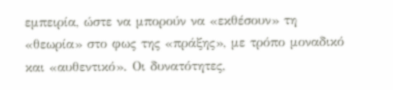εμπειρία, ώστε να μπορούν να «εκθέσουν» τη «θεωρία» στο φως της «πράξης», με τρόπο μοναδικό και «αυθεντικό». Οι δυνατότητες,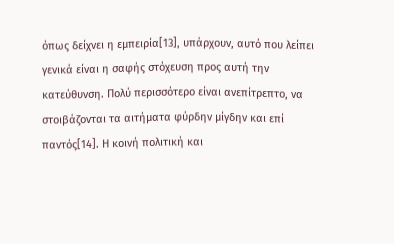όπως δείχνει η εμπειρία[13], υπάρχουν, αυτό που λείπει γενικά είναι η σαφής στόχευση προς αυτή την κατεύθυνση. Πολύ περισσότερο είναι ανεπίτρεπτο, να στοιβάζονται τα αιτήματα φύρδην μίγδην και επί παντός[14]. Η κοινή πολιτική και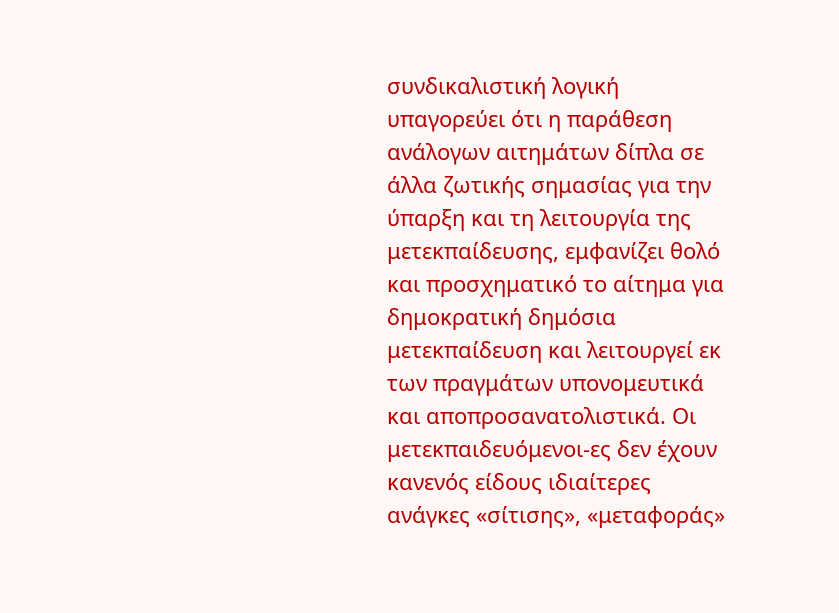συνδικαλιστική λογική υπαγορεύει ότι η παράθεση ανάλογων αιτημάτων δίπλα σε άλλα ζωτικής σημασίας για την ύπαρξη και τη λειτουργία της μετεκπαίδευσης, εμφανίζει θολό και προσχηματικό το αίτημα για δημοκρατική δημόσια μετεκπαίδευση και λειτουργεί εκ των πραγμάτων υπονομευτικά και αποπροσανατολιστικά. Οι μετεκπαιδευόμενοι-ες δεν έχουν κανενός είδους ιδιαίτερες ανάγκες «σίτισης», «μεταφοράς»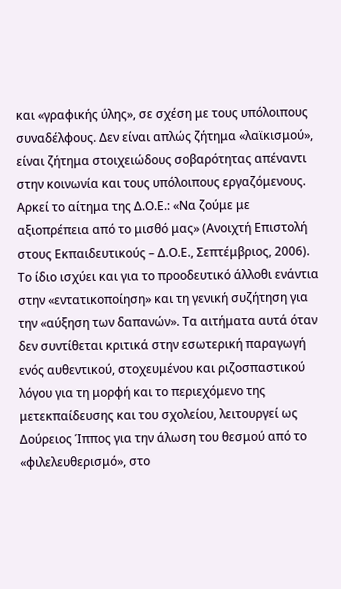και «γραφικής ύλης», σε σχέση με τους υπόλοιπους συναδέλφους. Δεν είναι απλώς ζήτημα «λαϊκισμού», είναι ζήτημα στοιχειώδους σοβαρότητας απέναντι στην κοινωνία και τους υπόλοιπους εργαζόμενους. Αρκεί το αίτημα της Δ.Ο.Ε.: «Να ζούμε με αξιοπρέπεια από το μισθό μας» (Ανοιχτή Επιστολή στους Εκπαιδευτικούς – Δ.Ο.Ε., Σεπτέμβριος, 2006). Το ίδιο ισχύει και για το προοδευτικό άλλοθι ενάντια στην «εντατικοποίηση» και τη γενική συζήτηση για την «αύξηση των δαπανών». Τα αιτήματα αυτά όταν δεν συντίθεται κριτικά στην εσωτερική παραγωγή ενός αυθεντικού, στοχευμένου και ριζοσπαστικού λόγου για τη μορφή και το περιεχόμενο της μετεκπαίδευσης και του σχολείου, λειτουργεί ως Δούρειος Ίππος για την άλωση του θεσμού από το «φιλελευθερισμό», στο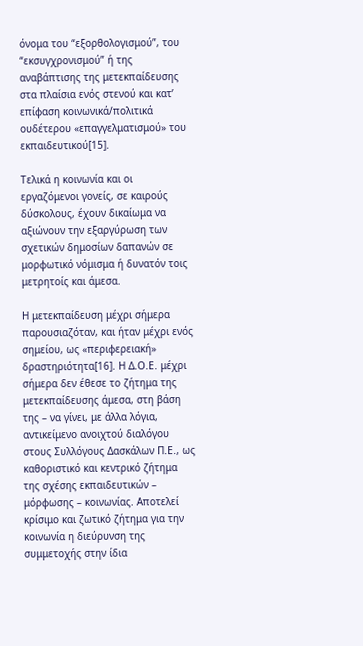όνομα του “εξορθολογισμού”, του “εκσυγχρονισμού” ή της αναβάπτισης της μετεκπαίδευσης στα πλαίσια ενός στενού και κατ’ επίφαση κοινωνικά/πολιτικά ουδέτερου «επαγγελματισμού» του εκπαιδευτικού[15].

Τελικά η κοινωνία και οι εργαζόμενοι γονείς, σε καιρούς δύσκολους, έχουν δικαίωμα να αξιώνουν την εξαργύρωση των σχετικών δημοσίων δαπανών σε μορφωτικό νόμισμα ή δυνατόν τοις μετρητοίς και άμεσα.

Η μετεκπαίδευση μέχρι σήμερα παρουσιαζόταν, και ήταν μέχρι ενός σημείου, ως «περιφερειακή» δραστηριότητα[16]. Η Δ.Ο.Ε. μέχρι σήμερα δεν έθεσε το ζήτημα της μετεκπαίδευσης άμεσα, στη βάση της – να γίνει, με άλλα λόγια, αντικείμενο ανοιχτού διαλόγου στους Συλλόγους Δασκάλων Π.Ε., ως καθοριστικό και κεντρικό ζήτημα της σχέσης εκπαιδευτικών – μόρφωσης – κοινωνίας. Αποτελεί κρίσιμο και ζωτικό ζήτημα για την κοινωνία η διεύρυνση της συμμετοχής στην ίδια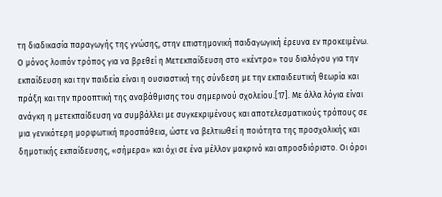τη διαδικασία παραγωγής της γνώσης, στην επιστημονική παιδαγωγική έρευνα εν προκειμένω. Ο μόνος λοιπόν τρόπος για να βρεθεί η Μετεκπαίδευση στο «κέντρο» του διαλόγου για την εκπαίδευση και την παιδεία είναι η ουσιαστική της σύνδεση με την εκπαιδευτική θεωρία και πράξη και την προοπτική της αναβάθμισης του σημερινού σχολείου.[17]. Με άλλα λόγια είναι ανάγκη η μετεκπαίδευση να συμβάλλει με συγκεκριμένους και αποτελεσματικούς τρόπους σε μια γενικότερη μορφωτική προσπάθεια, ώστε να βελτιωθεί η ποιότητα της προσχολικής και δημοτικής εκπαίδευσης, «σήμερα» και όχι σε ένα μέλλον μακρινό και απροσδιόριστο. Οι όροι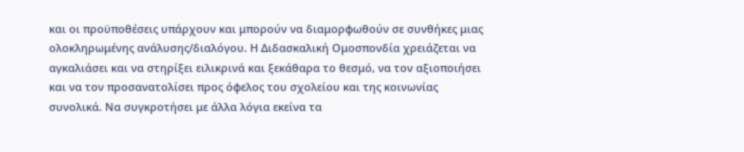και οι προϋποθέσεις υπάρχουν και μπορούν να διαμορφωθούν σε συνθήκες μιας ολοκληρωμένης ανάλυσης/διαλόγου. Η Διδασκαλική Ομοσπονδία χρειάζεται να αγκαλιάσει και να στηρίξει ειλικρινά και ξεκάθαρα το θεσμό, να τον αξιοποιήσει και να τον προσανατολίσει προς όφελος του σχολείου και της κοινωνίας συνολικά. Να συγκροτήσει με άλλα λόγια εκείνα τα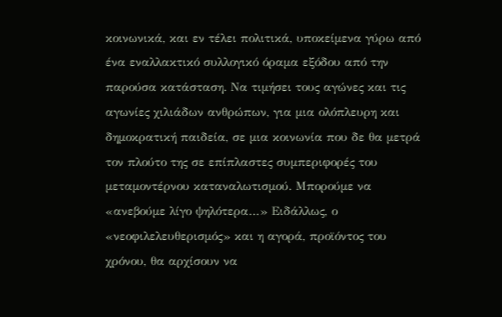κοινωνικά, και εν τέλει πολιτικά, υποκείμενα γύρω από ένα εναλλακτικό συλλογικό όραμα εξόδου από την παρούσα κατάσταση. Να τιμήσει τους αγώνες και τις αγωνίες χιλιάδων ανθρώπων, για μια ολόπλευρη και δημοκρατική παιδεία, σε μια κοινωνία που δε θα μετρά τον πλούτο της σε επίπλαστες συμπεριφορές του μεταμοντέρνου καταναλωτισμού. Μπορούμε να «ανεβούμε λίγο ψηλότερα…» Ειδάλλως, ο «νεοφιλελευθερισμός» και η αγορά, προϊόντος του χρόνου, θα αρχίσουν να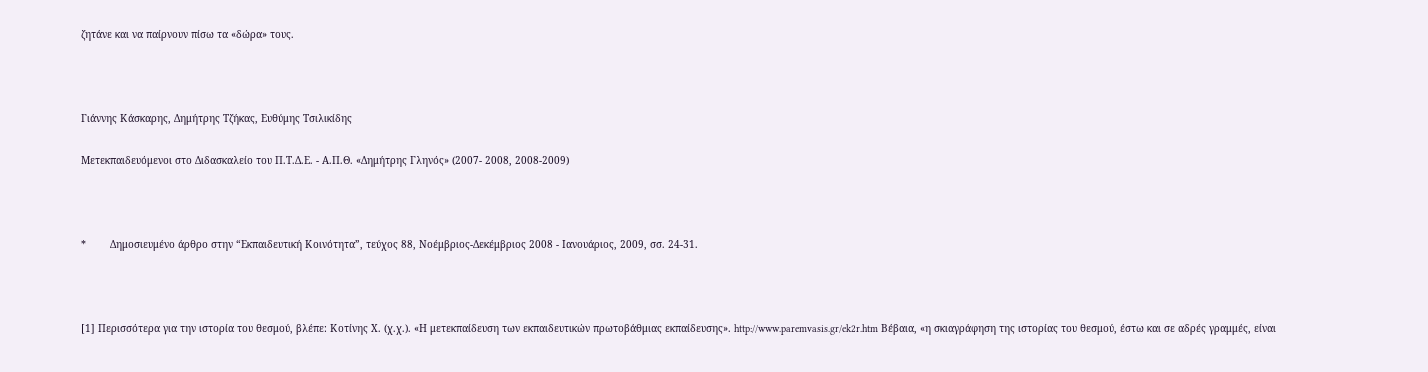ζητάνε και να παίρνουν πίσω τα «δώρα» τους.



Γιάννης Κάσκαρης, Δημήτρης Τζήκας, Ευθύμης Τσιλικίδης

Μετεκπαιδευόμενοι στο Διδασκαλείο του Π.Τ.Δ.Ε. - Α.Π.Θ. «Δημήτρης Γληνός» (2007- 2008, 2008-2009)



*        Δημοσιευμένο άρθρο στην “Εκπαιδευτική Κοινότητα”, τεύχος 88, Νοέμβριος-Δεκέμβριος 2008 - Ιανουάριος, 2009, σσ. 24-31.



[1] Περισσότερα για την ιστορία του θεσμού, βλέπε: Κοτίνης Χ. (χ.χ.). «Η μετεκπαίδευση των εκπαιδευτικών πρωτοβάθμιας εκπαίδευσης». http://www.paremvasis.gr/ek2r.htm Βέβαια, «η σκιαγράφηση της ιστορίας του θεσμού, έστω και σε αδρές γραμμές, είναι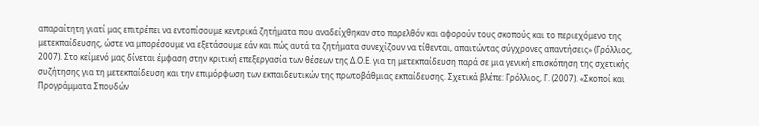απαραίτητη γιατί μας επιτρέπει να εντοπίσουμε κεντρικά ζητήματα που αναδείχθηκαν στο παρελθόν και αφορούν τους σκοπούς και το περιεχόμενο της μετεκπαίδευσης, ώστε να μπορέσουμε να εξετάσουμε εάν και πώς αυτά τα ζητήματα συνεχίζουν να τίθενται, απαιτώντας σύγχρονες απαντήσεις» (Γρόλλιος, 2007). Στο κείμενό μας δίνεται έμφαση στην κριτική επεξεργασία των θέσεων της Δ.Ο.Ε. για τη μετεκπαίδευση παρά σε μια γενική επισκόπηση της σχετικής συζήτησης για τη μετεκπαίδευση και την επιμόρφωση των εκπαιδευτικών της πρωτοβάθμιας εκπαίδευσης. Σχετικά βλέπε: Γρόλλιος, Γ. (2007). «Σκοποί και Προγράμματα Σπουδών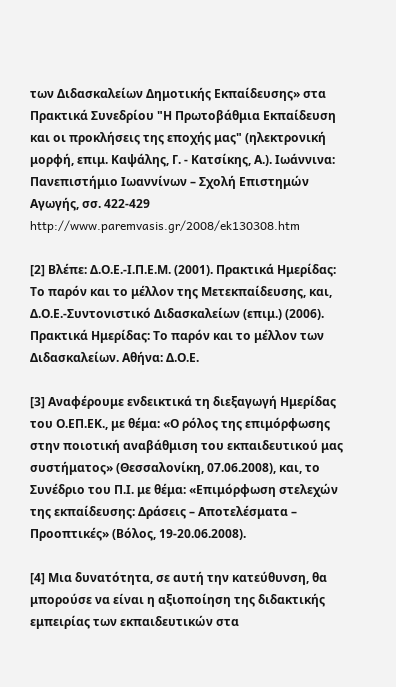των Διδασκαλείων Δημοτικής Εκπαίδευσης» στα Πρακτικά Συνεδρίου "Η Πρωτοβάθμια Εκπαίδευση και οι προκλήσεις της εποχής μας" (ηλεκτρονική μορφή, επιμ. Καψάλης, Γ. - Κατσίκης, Α.). Ιωάννινα: Πανεπιστήμιο Ιωαννίνων – Σχολή Επιστημών Αγωγής, σσ. 422-429 http://www.paremvasis.gr/2008/ek130308.htm

[2] Βλέπε: Δ.Ο.Ε.-Ι.Π.Ε.Μ. (2001). Πρακτικά Ημερίδας: Το παρόν και το μέλλον της Μετεκπαίδευσης, και, Δ.Ο.Ε.-Συντονιστικό Διδασκαλείων (επιμ.) (2006). Πρακτικά Ημερίδας: Το παρόν και το μέλλον των Διδασκαλείων. Αθήνα: Δ.Ο.Ε.

[3] Αναφέρουμε ενδεικτικά τη διεξαγωγή Ημερίδας του Ο.ΕΠ.ΕΚ., με θέμα: «Ο ρόλος της επιμόρφωσης στην ποιοτική αναβάθμιση του εκπαιδευτικού μας συστήματος» (Θεσσαλονίκη, 07.06.2008), και, το Συνέδριο του Π.Ι. με θέμα: «Επιμόρφωση στελεχών της εκπαίδευσης: Δράσεις – Αποτελέσματα – Προοπτικές» (Βόλος, 19-20.06.2008).

[4] Μια δυνατότητα, σε αυτή την κατεύθυνση, θα μπορούσε να είναι η αξιοποίηση της διδακτικής εμπειρίας των εκπαιδευτικών στα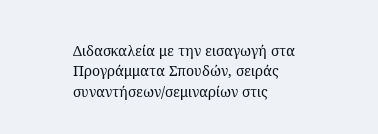Διδασκαλεία με την εισαγωγή στα Προγράμματα Σπουδών, σειράς συναντήσεων/σεμιναρίων στις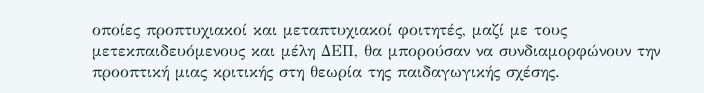οποίες προπτυχιακοί και μεταπτυχιακοί φοιτητές, μαζί με τους μετεκπαιδευόμενους και μέλη ΔΕΠ, θα μπορούσαν να συνδιαμορφώνουν την προοπτική μιας κριτικής στη θεωρία της παιδαγωγικής σχέσης.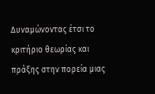Δυναμώνοντας έτσι το κριτήριο θεωρίας και πράξης στην πορεία μιας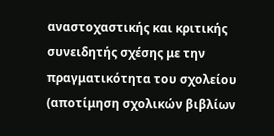αναστοχαστικής και κριτικής συνειδητής σχέσης με την πραγματικότητα του σχολείου (αποτίμηση σχολικών βιβλίων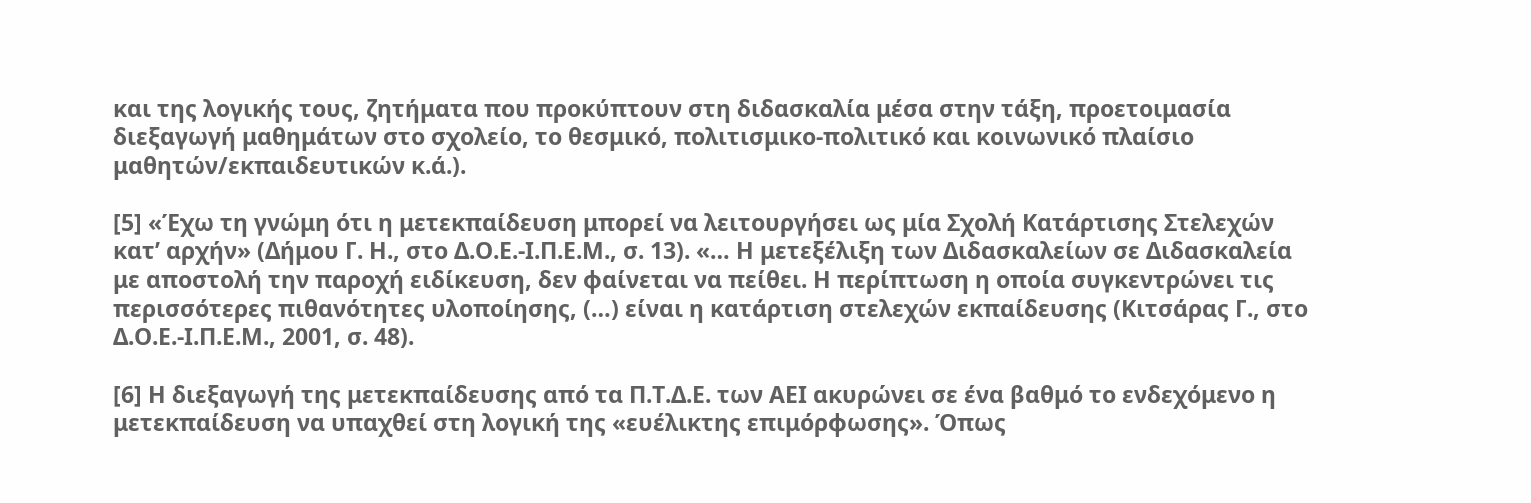και της λογικής τους, ζητήματα που προκύπτουν στη διδασκαλία μέσα στην τάξη, προετοιμασία διεξαγωγή μαθημάτων στο σχολείο, το θεσμικό, πολιτισμικο-πολιτικό και κοινωνικό πλαίσιο μαθητών/εκπαιδευτικών κ.ά.).

[5] «Έχω τη γνώμη ότι η μετεκπαίδευση μπορεί να λειτουργήσει ως μία Σχολή Κατάρτισης Στελεχών κατ’ αρχήν» (Δήμου Γ. Η., στο Δ.Ο.Ε.-Ι.Π.Ε.Μ., σ. 13). «… Η μετεξέλιξη των Διδασκαλείων σε Διδασκαλεία με αποστολή την παροχή ειδίκευση, δεν φαίνεται να πείθει. Η περίπτωση η οποία συγκεντρώνει τις περισσότερες πιθανότητες υλοποίησης, (…) είναι η κατάρτιση στελεχών εκπαίδευσης (Κιτσάρας Γ., στο Δ.Ο.Ε.-Ι.Π.Ε.Μ., 2001, σ. 48).

[6] Η διεξαγωγή της μετεκπαίδευσης από τα Π.Τ.Δ.Ε. των ΑΕΙ ακυρώνει σε ένα βαθμό το ενδεχόμενο η μετεκπαίδευση να υπαχθεί στη λογική της «ευέλικτης επιμόρφωσης». Όπως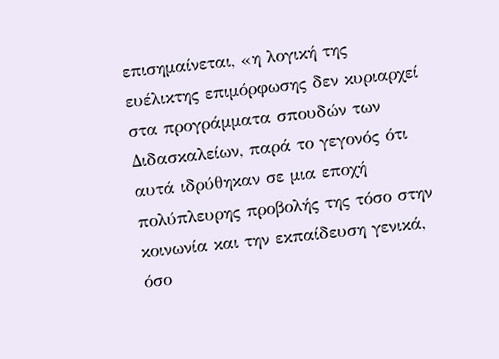επισημαίνεται, «η λογική της ευέλικτης επιμόρφωσης δεν κυριαρχεί στα προγράμματα σπουδών των Διδασκαλείων, παρά το γεγονός ότι αυτά ιδρύθηκαν σε μια εποχή πολύπλευρης προβολής της τόσο στην κοινωνία και την εκπαίδευση γενικά, όσο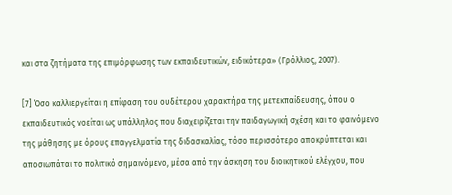και στα ζητήματα της επιμόρφωσης των εκπαιδευτικών, ειδικότερα» (Γρόλλιος, 2007).

[7] Όσο καλλιεργείται η επίφαση του ουδέτερου χαρακτήρα της μετεκπαίδευσης, όπου ο εκπαιδευτικός νοείται ως υπάλληλος που διαχειρίζεται την παιδαγωγική σχέση και το φαινόμενο της μάθησης με όρους επαγγελματία της διδασκαλίας, τόσο περισσότερο αποκρύπτεται και αποσιωπάται το πολιτικό σημαινόμενο, μέσα από την άσκηση του διοικητικού ελέγχου, που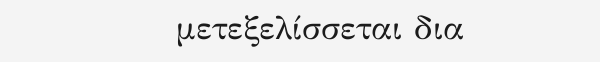μετεξελίσσεται δια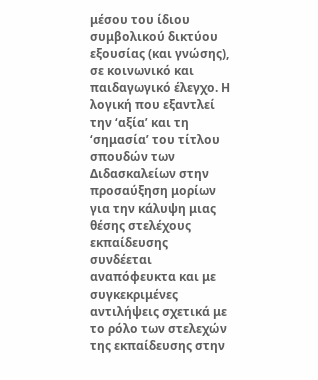μέσου του ίδιου συμβολικού δικτύου εξουσίας (και γνώσης), σε κοινωνικό και παιδαγωγικό έλεγχο. Η λογική που εξαντλεί την ‘αξία’ και τη ‘σημασία’ του τίτλου σπουδών των Διδασκαλείων στην προσαύξηση μορίων για την κάλυψη μιας θέσης στελέχους εκπαίδευσης συνδέεται αναπόφευκτα και με συγκεκριμένες αντιλήψεις σχετικά με το ρόλο των στελεχών της εκπαίδευσης στην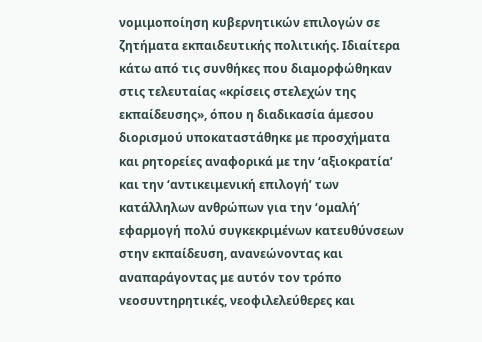νομιμοποίηση κυβερνητικών επιλογών σε ζητήματα εκπαιδευτικής πολιτικής. Ιδιαίτερα κάτω από τις συνθήκες που διαμορφώθηκαν στις τελευταίας «κρίσεις στελεχών της εκπαίδευσης», όπου η διαδικασία άμεσου διορισμού υποκαταστάθηκε με προσχήματα και ρητορείες αναφορικά με την ‘αξιοκρατία’ και την ‘αντικειμενική επιλογή’ των κατάλληλων ανθρώπων για την ‘ομαλή’ εφαρμογή πολύ συγκεκριμένων κατευθύνσεων στην εκπαίδευση, ανανεώνοντας και αναπαράγοντας με αυτόν τον τρόπο νεοσυντηρητικές, νεοφιλελεύθερες και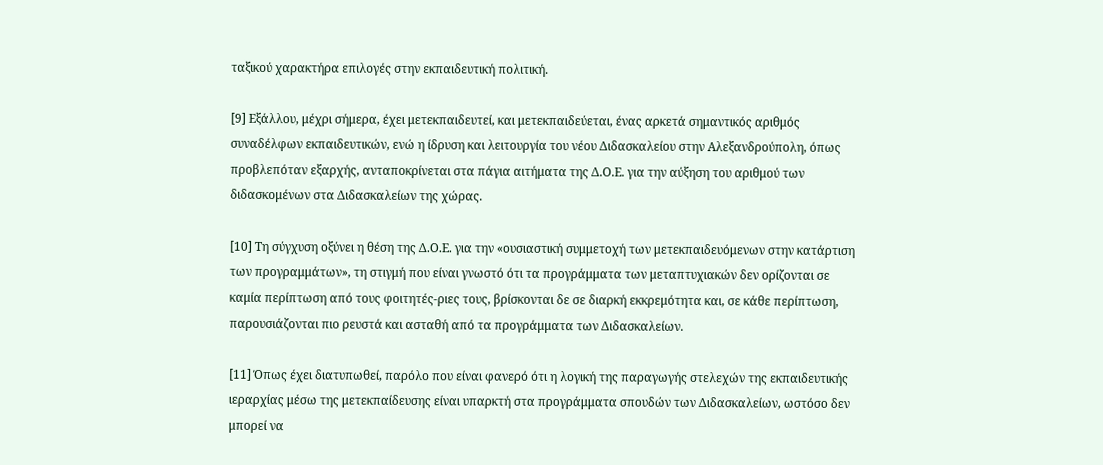ταξικού χαρακτήρα επιλογές στην εκπαιδευτική πολιτική.

[9] Εξάλλου, μέχρι σήμερα, έχει μετεκπαιδευτεί, και μετεκπαιδεύεται, ένας αρκετά σημαντικός αριθμός συναδέλφων εκπαιδευτικών, ενώ η ίδρυση και λειτουργία του νέου Διδασκαλείου στην Αλεξανδρούπολη, όπως προβλεπόταν εξαρχής, ανταποκρίνεται στα πάγια αιτήματα της Δ.Ο.Ε. για την αύξηση του αριθμού των διδασκομένων στα Διδασκαλείων της χώρας.

[10] Τη σύγχυση οξύνει η θέση της Δ.Ο.Ε. για την «ουσιαστική συμμετοχή των μετεκπαιδευόμενων στην κατάρτιση των προγραμμάτων», τη στιγμή που είναι γνωστό ότι τα προγράμματα των μεταπτυχιακών δεν ορίζονται σε καμία περίπτωση από τους φοιτητές-ριες τους, βρίσκονται δε σε διαρκή εκκρεμότητα και, σε κάθε περίπτωση, παρουσιάζονται πιο ρευστά και ασταθή από τα προγράμματα των Διδασκαλείων.

[11] Όπως έχει διατυπωθεί, παρόλο που είναι φανερό ότι η λογική της παραγωγής στελεχών της εκπαιδευτικής ιεραρχίας μέσω της μετεκπαίδευσης είναι υπαρκτή στα προγράμματα σπουδών των Διδασκαλείων, ωστόσο δεν μπορεί να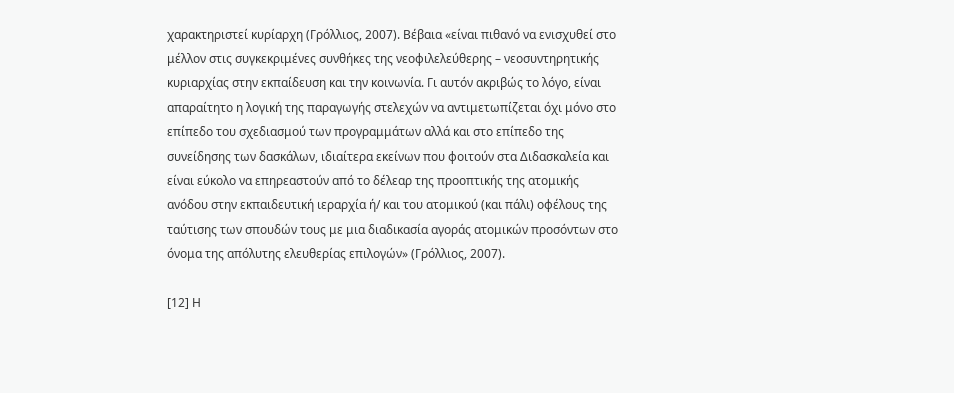χαρακτηριστεί κυρίαρχη (Γρόλλιος, 2007). Βέβαια «είναι πιθανό να ενισχυθεί στο μέλλον στις συγκεκριμένες συνθήκες της νεοφιλελεύθερης – νεοσυντηρητικής κυριαρχίας στην εκπαίδευση και την κοινωνία. Γι αυτόν ακριβώς το λόγο, είναι απαραίτητο η λογική της παραγωγής στελεχών να αντιμετωπίζεται όχι μόνο στο επίπεδο του σχεδιασμού των προγραμμάτων αλλά και στο επίπεδο της συνείδησης των δασκάλων, ιδιαίτερα εκείνων που φοιτούν στα Διδασκαλεία και είναι εύκολο να επηρεαστούν από το δέλεαρ της προοπτικής της ατομικής ανόδου στην εκπαιδευτική ιεραρχία ή/ και του ατομικού (και πάλι) οφέλους της ταύτισης των σπουδών τους με μια διαδικασία αγοράς ατομικών προσόντων στο όνομα της απόλυτης ελευθερίας επιλογών» (Γρόλλιος, 2007).

[12] Η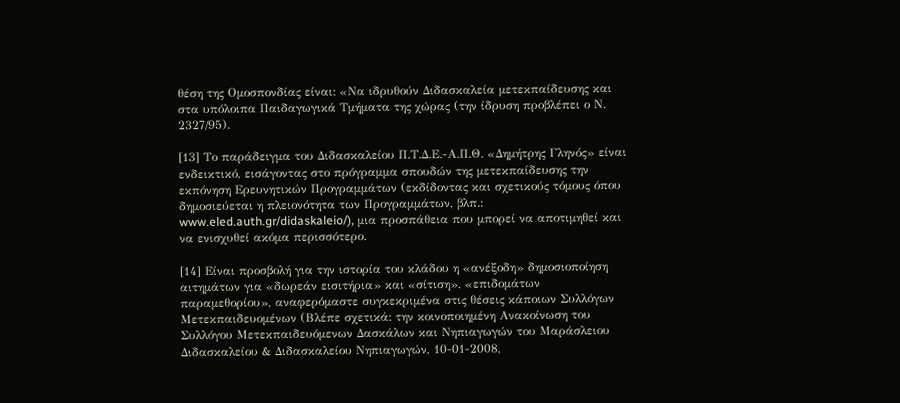θέση της Ομοσπονδίας είναι: «Να ιδρυθούν Διδασκαλεία μετεκπαίδευσης και στα υπόλοιπα Παιδαγωγικά Τμήματα της χώρας (την ίδρυση προβλέπει ο Ν. 2327/95).

[13] Το παράδειγμα του Διδασκαλείου Π.Τ.Δ.Ε.-Α.Π.Θ. «Δημήτρης Γληνός» είναι ενδεικτικό, εισάγοντας στο πρόγραμμα σπουδών της μετεκπαίδευσης την εκπόνηση Ερευνητικών Προγραμμάτων (εκδίδοντας και σχετικούς τόμους όπου δημοσιεύεται η πλειονότητα των Προγραμμάτων, βλπ.: www.eled.auth.gr/didaskaleio/), μια προσπάθεια που μπορεί να αποτιμηθεί και να ενισχυθεί ακόμα περισσότερο.

[14] Είναι προσβολή για την ιστορία του κλάδου η «ανέξοδη» δημοσιοποίηση αιτημάτων για «δωρεάν εισιτήρια» και «σίτιση», «επιδομάτων παραμεθορίου», αναφερόμαστε συγκεκριμένα στις θέσεις κάποιων Συλλόγων Μετεκπαιδευομένων (Βλέπε σχετικά: την κοινοποιημένη Ανακοίνωση του Συλλόγου Μετεκπαιδευόμενων Δασκάλων και Νηπιαγωγών του Μαράσλειου Διδασκαλείου & Διδασκαλείου Νηπιαγωγών, 10-01-2008,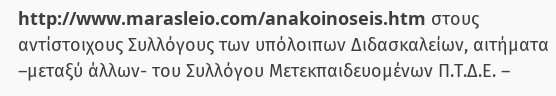http://www.marasleio.com/anakoinoseis.htm στους αντίστοιχους Συλλόγους των υπόλοιπων Διδασκαλείων, αιτήματα –μεταξύ άλλων- του Συλλόγου Μετεκπαιδευομένων Π.Τ.Δ.Ε. –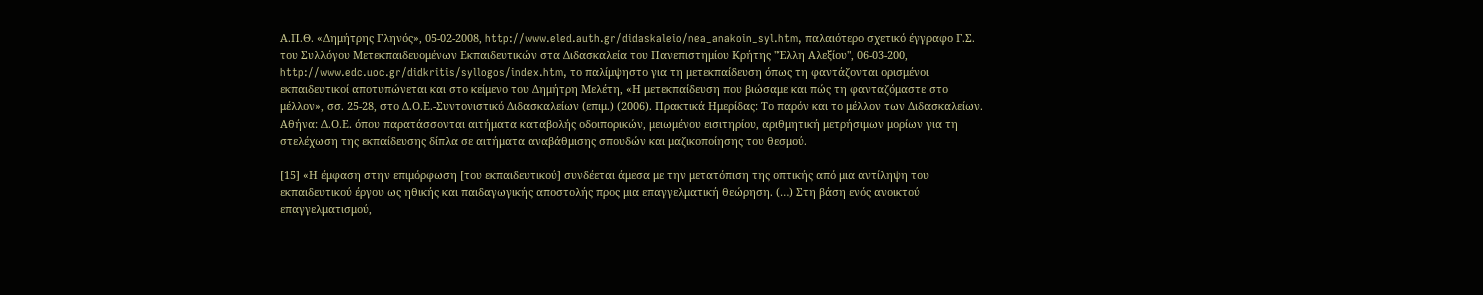Α.Π.Θ. «Δημήτρης Γληνός», 05-02-2008, http://www.eled.auth.gr/didaskaleio/nea_anakoin_syl.htm, παλαιότερο σχετικό έγγραφο Γ.Σ. του Συλλόγου Μετεκπαιδευομένων Εκπαιδευτικών στα Διδασκαλεία του Πανεπιστημίου Κρήτης "Έλλη Αλεξίου", 06-03-200, http://www.edc.uoc.gr/didkritis/syllogos/index.htm, το παλίμψηστο για τη μετεκπαίδευση όπως τη φαντάζονται ορισμένοι εκπαιδευτικοί αποτυπώνεται και στο κείμενο του Δημήτρη Μελέτη, «Η μετεκπαίδευση που βιώσαμε και πώς τη φανταζόμαστε στο μέλλον», σσ. 25-28, στο Δ.Ο.Ε.-Συντονιστικό Διδασκαλείων (επιμ.) (2006). Πρακτικά Ημερίδας: Το παρόν και το μέλλον των Διδασκαλείων. Αθήνα: Δ.Ο.Ε. όπου παρατάσσονται αιτήματα καταβολής οδοιπορικών, μειωμένου εισιτηρίου, αριθμητική μετρήσιμων μορίων για τη στελέχωση της εκπαίδευσης δίπλα σε αιτήματα αναβάθμισης σπουδών και μαζικοποίησης του θεσμού.

[15] «Η έμφαση στην επιμόρφωση [του εκπαιδευτικού] συνδέεται άμεσα με την μετατόπιση της οπτικής από μια αντίληψη του εκπαιδευτικού έργου ως ηθικής και παιδαγωγικής αποστολής προς μια επαγγελματική θεώρηση. (…) Στη βάση ενός ανοικτού επαγγελματισμού,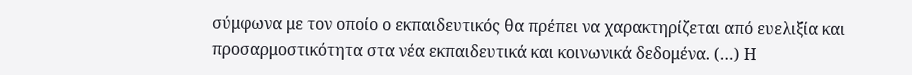σύμφωνα με τον οποίο ο εκπαιδευτικός θα πρέπει να χαρακτηρίζεται από ευελιξία και προσαρμοστικότητα στα νέα εκπαιδευτικά και κοινωνικά δεδομένα. (…) Η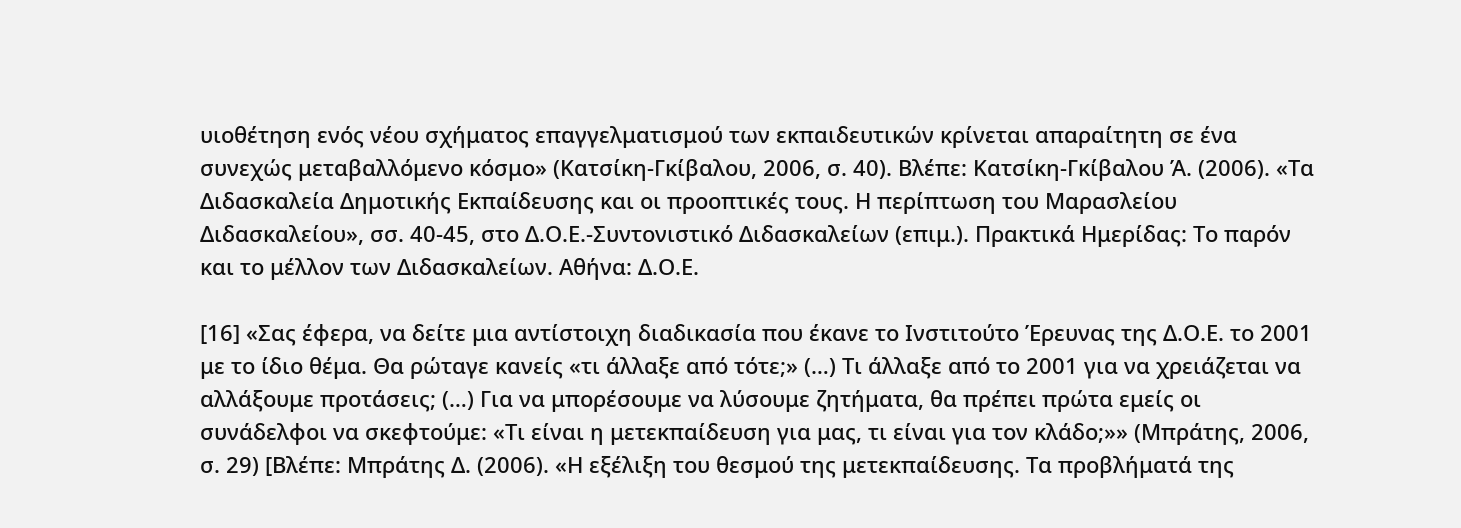υιοθέτηση ενός νέου σχήματος επαγγελματισμού των εκπαιδευτικών κρίνεται απαραίτητη σε ένα συνεχώς μεταβαλλόμενο κόσμο» (Κατσίκη-Γκίβαλου, 2006, σ. 40). Βλέπε: Κατσίκη-Γκίβαλου Ά. (2006). «Τα Διδασκαλεία Δημοτικής Εκπαίδευσης και οι προοπτικές τους. Η περίπτωση του Μαρασλείου Διδασκαλείου», σσ. 40-45, στο Δ.Ο.Ε.-Συντονιστικό Διδασκαλείων (επιμ.). Πρακτικά Ημερίδας: Το παρόν και το μέλλον των Διδασκαλείων. Αθήνα: Δ.Ο.Ε.

[16] «Σας έφερα, να δείτε μια αντίστοιχη διαδικασία που έκανε το Ινστιτούτο Έρευνας της Δ.Ο.Ε. το 2001 με το ίδιο θέμα. Θα ρώταγε κανείς «τι άλλαξε από τότε;» (…) Τι άλλαξε από το 2001 για να χρειάζεται να αλλάξουμε προτάσεις; (…) Για να μπορέσουμε να λύσουμε ζητήματα, θα πρέπει πρώτα εμείς οι συνάδελφοι να σκεφτούμε: «Τι είναι η μετεκπαίδευση για μας, τι είναι για τον κλάδο;»» (Μπράτης, 2006, σ. 29) [Βλέπε: Μπράτης Δ. (2006). «Η εξέλιξη του θεσμού της μετεκπαίδευσης. Τα προβλήματά της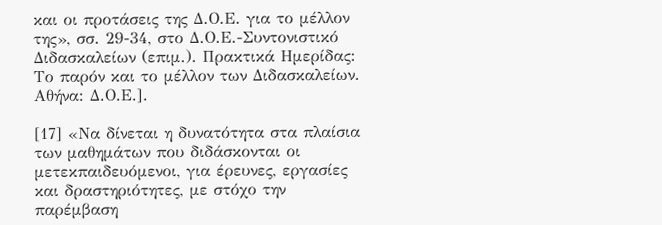και οι προτάσεις της Δ.Ο.Ε. για το μέλλον της», σσ. 29-34, στο Δ.Ο.Ε.-Συντονιστικό Διδασκαλείων (επιμ.). Πρακτικά Ημερίδας: Το παρόν και το μέλλον των Διδασκαλείων. Αθήνα: Δ.Ο.Ε.].

[17] «Να δίνεται η δυνατότητα στα πλαίσια των μαθημάτων που διδάσκονται οι μετεκπαιδευόμενοι, για έρευνες, εργασίες και δραστηριότητες, με στόχο την παρέμβαση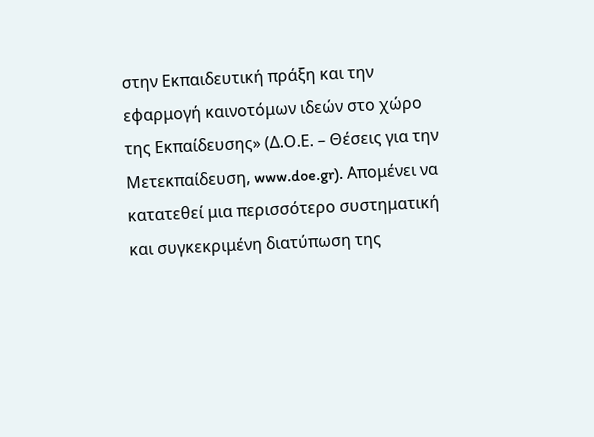στην Εκπαιδευτική πράξη και την εφαρμογή καινοτόμων ιδεών στο χώρο της Εκπαίδευσης» (Δ.Ο.Ε. – Θέσεις για την Μετεκπαίδευση, www.doe.gr). Απομένει να κατατεθεί μια περισσότερο συστηματική και συγκεκριμένη διατύπωση της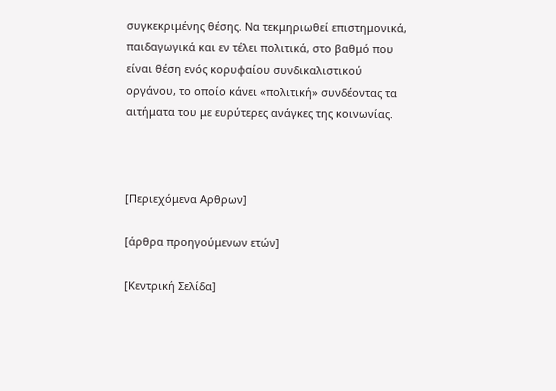συγκεκριμένης θέσης. Να τεκμηριωθεί επιστημονικά, παιδαγωγικά και εν τέλει πολιτικά, στο βαθμό που είναι θέση ενός κορυφαίου συνδικαλιστικού οργάνου, το οποίο κάνει «πολιτική» συνδέοντας τα αιτήματα του με ευρύτερες ανάγκες της κοινωνίας.



[Περιεχόμενα Αρθρων]

[άρθρα προηγούμενων ετών]

[Κεντρική Σελίδα]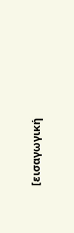[εισαγωγική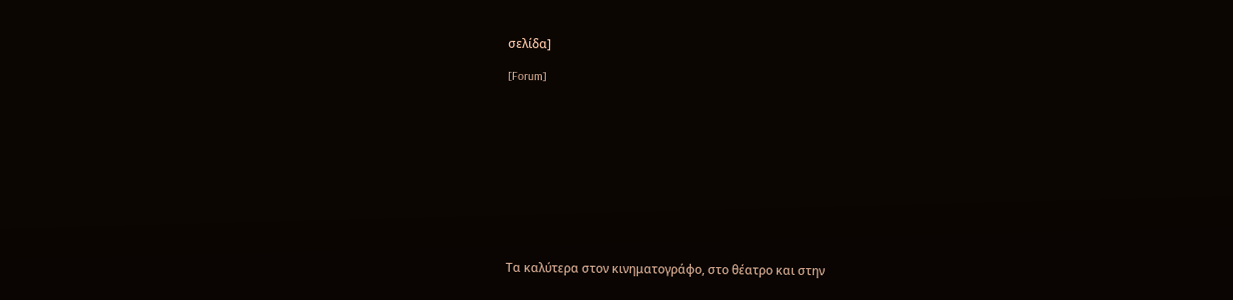σελίδα]

[Forum]











Τα καλύτερα στον κινηματογράφο, στο θέατρο και στην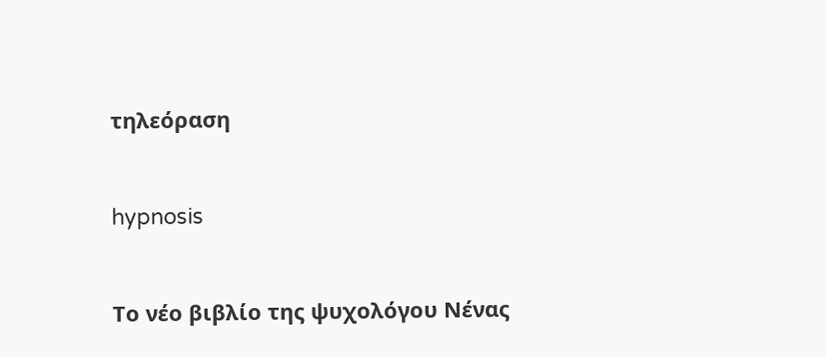τηλεόραση



hypnosis



Το νέο βιβλίο της ψυχολόγου Νένας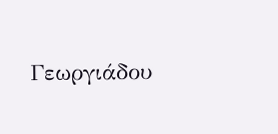Γεωργιάδου